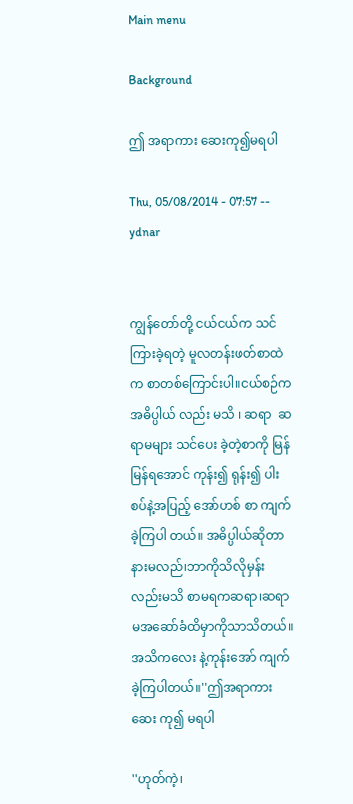Main menu

Background

ဤ အရာကား ဆေးကု၍မရပါ

Thu, 05/08/2014 - 07:57 -- ydnar


ကျွန်တော်တို့ ငယ်ငယ်က သင် ကြားခဲ့ရတဲ့ မူလတန်းဖတ်စာထဲက စာတစ်ကြောင်းပါ။ငယ်စဉ်က အဓိပ္ပါယ် လည်း မသိ ၊ ဆရာ  ဆရာမများ သင်ပေး ခဲ့တဲ့စာကို မြန်မြန်ရအောင် ကုန်း၍ ရုန်း၍ ပါးစပ်နဲ့အပြည့် အော်ဟစ် စာ ကျက်ခဲ့ကြပါ တယ်။ အဓိပ္ပါယ်ဆိုတာနားမလည်၊ဘာကိုသိလိုမှန်းလည်းမသိ စာမရကဆရာ၊ဆရာမအဆော်ခံထိမှာကိုသာသိတယ်။ အသိကလေး နဲ့ကုန်းအော် ကျက်ခဲ့ကြပါတယ်။''ဤအရာကားဆေး ကု၍ မရပါ

''ဟုတ်ကဲ့၊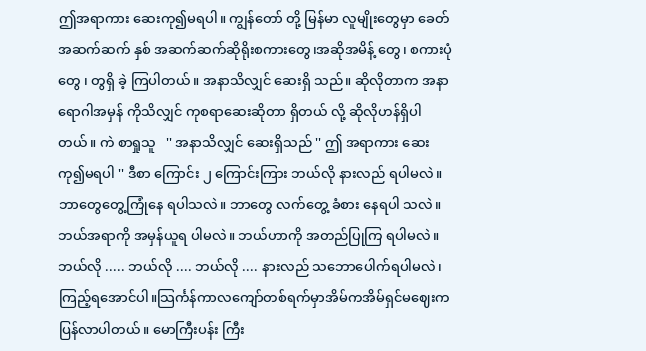ဤအရာကား ဆေးကု၍မရပါ။ ကျွန်တော် တို့ မြန်မာ လူမျိုးတွေမှာ ခေတ်အဆက်ဆက် နှစ် အဆက်ဆက်ဆိုရိုးစကားတွေ၊အဆိုအမိန့် တွေ၊ စကားပုံတွေ ၊ တွရှိ ခဲ့ ကြပါတယ်။ အနာသိလျှင် ဆေးရှိ သည်။ ဆိုလိုတာက အနာရောဂါအမှန် ကိုသိလျှင် ကုစရာဆေးဆိုတာ ရှိတယ် လို့ ဆိုလိုဟန်ရှိပါတယ်။ ကဲ စာရှုသူ   '' အနာသိလျှင် ဆေးရှိသည် '' ဤ အရာကား ဆေးကု၍မရပါ '' ဒီစာ ကြောင်း ၂ ကြောင်းကြား ဘယ်လို နားလည် ရပါမလဲ။ ဘာတွေတွေ့ကြုံနေ ရပါသလဲ။ ဘာတွေ လက်တွေ့ ခံစား နေရပါ သလဲ။ ဘယ်အရာကို အမှန်ယူရ ပါမလဲ။ ဘယ်ဟာကို အတည်ပြုကြ ရပါမလဲ။ ဘယ်လို ..... ဘယ်လို .... ဘယ်လို .... နားလည် သဘောပေါက်ရပါမလဲ၊ကြည့်ရအောင်ပါ။သြင်္ကန်ကာလကျော်တစ်ရက်မှာအိမ်ကအိမ်ရှင်မဈေးကပြန်လာပါတယ်။ မောကြီးပန်း ကြီး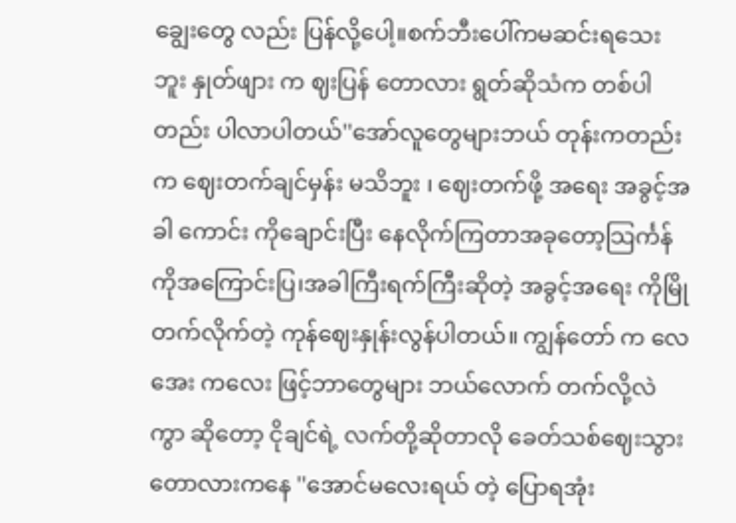ချွေးတွေ လည်း ပြန်လို့ပေါ့။စက်ဘီးပေါ်ကမဆင်းရသေး ဘူး နှုတ်ဖျား က ဈးပြန် တောလား ရွတ်ဆိုသံက တစ်ပါတည်း ပါလာပါတယ်''အော်လူတွေများဘယ် တုန်းကတည်း က ဈေးတက်ချင်မှန်း မသိဘူး ၊ ဈေးတက်ဖို့ အရေး အခွင့်အခါ ကောင်း ကိုချောင်းပြီး နေလိုက်ကြတာအခုတော့သြင်္ကန်ကိုအကြောင်းပြ၊အခါကြီးရက်ကြီးဆိုတဲ့ အခွင့်အရေး ကိုမြိုတက်လိုက်တဲ့ ကုန်ဈေးနှုန်းလွန်ပါတယ်။ ကျွန်တော် က လေအေး ကလေး ဖြင့်ဘာတွေများ ဘယ်လောက် တက်လို့လဲ ကွာ ဆိုတော့ ငိုချင်ရဲ့ လက်တို့ဆိုတာလို ခေတ်သစ်ဈေးသွား တောလားကနေ ''အောင်မလေးရယ် တဲ့ ပြောရအုံး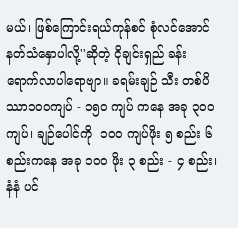မယ်၊ ဖြစ်ကြောင်းရယ်ကုန်စင် စုံလင်အောင် နတ်သံနှောပါလို့''ဆိုတဲ့ ငိုချင်းရှည် ခန်းရောက်လာပါရောဗျာ။ ခရမ်းချဉ် သီး တစ်ပိဿာ၁၀၀ကျပ် - ၁၅၀ ကျပ် ကနေ အခု ၃၀၀ ကျပ်၊ ချဉ်ပေါင်ကို  ၁၀၀ ကျပ်ဖိုး ၅ စည်း ၆ စည်းကနေ အခု ၁၀၀ ဖိုး ၃ စည်း - ၄ စည်း၊ နံနံ ပင်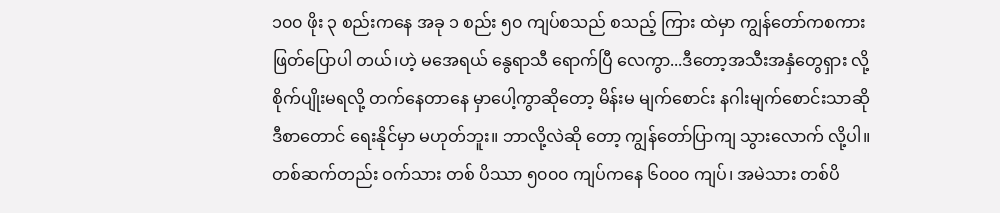၁၀၀ ဖိုး ၃ စည်းကနေ အခု ၁ စည်း ၅၀ ကျပ်စသည် စသည့် ကြား ထဲမှာ ကျွန်တော်ကစကားဖြတ်ပြောပါ တယ်၊ဟဲ့ မအေရယ် နွေရာသီ ရောက်ပြီ လေကွာ...ဒီတော့အသီးအနှံတွေရှား လို့ စိုက်ပျိုးမရလို့ တက်နေတာနေ မှာပေါ့ကွာဆိုတော့ မိန်းမ မျက်စောင်း နဂါးမျက်စောင်းသာဆို ဒီစာတောင် ရေးနိုင်မှာ မဟုတ်ဘူး။ ဘာလို့လဲဆို တော့ ကျွန်တော်ပြာကျ သွားလောက် လို့ပါ။ တစ်ဆက်တည်း ဝက်သား တစ် ပိဿာ ၅၀၀၀ ကျပ်ကနေ ၆၀၀၀ ကျပ်၊ အမဲသား တစ်ပိ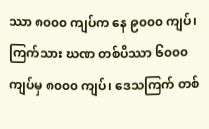ဿာ ၈၀၀၀ ကျပ်က နေ ၉၀၀၀ ကျပ်၊ ကြက်သား ဃဏ တစ်ပိဿာ ၆၀၀၀ ကျပ်မှ ၈၀၀၀ ကျပ်၊ ဒေသကြက် တစ်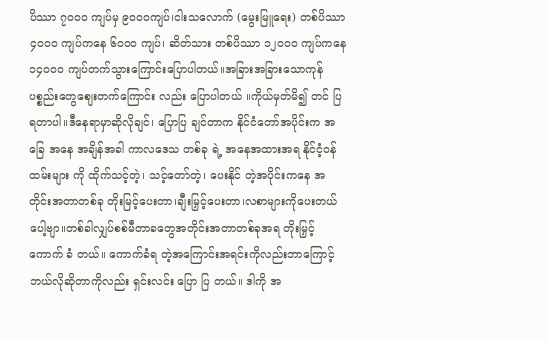ပိဿာ ၇၀၀၀ ကျပ်မှ ၉၀၀၀ကျပ်၊ငါးသလောက် (မွေးမြူရေး) တစ်ပိဿာ ၄၀၀၀ ကျပ်ကနေ ၆၀၀၀ ကျပ်၊ ဆိတ်သား တစ်ပိဿာ ၁၂၀၀၀ ကျပ်ကနေ ၁၄၀၀၀ ကျပ်တက်သွားကြောင်းပြောပါတယ်။အခြားအခြားသောကုန်ပစ္စည်းတွေဈေးတက်ကြောင်း လည်း ပြောပါတယ် ။ကိုယ်မှတ်မိ၍ တင် ပြရတာပါ။ဒီနေရာမှာဆိုလိုချင်၊ ပြောပြ ချင်တာက နိုင်ငံတော်အပိုင်းက အခြေ အနေ အချိန်အခါ ကာလဒေသ တစ်ခု ရဲ့ အနေအထားအရ နိုင်ငံ့ဝန်ထမ်းများ ကို ထိုက်သင့်တဲ့၊ သင့်တော်တဲ့၊ ပေးနိုင် တဲ့အပိုင်းကနေ အတိုင်းအတာတစ်ခု တိုးမြင့်ပေးတာ၊ချီးမြှင့်ပေးတာ၊လစာများကိုပေးတယ်ပေါ့ဗျာ။တစ်ခါလျှပ်စစ်မီတာခတွေအတိုင်းအတာတစ်ခုအရ တိုးမြှင့်ကောက် ခံ တယ်။ ကောက်ခံရ တဲ့အကြောင်းအရင်းကိုလည်းဘာကြောင့် ဘယ်လိုဆိုတာကိုလည်း ရှင်းလင်း ပြော ပြ တယ်။ ဒါကို အ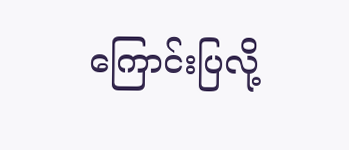ကြောင်းပြလို့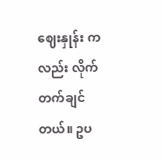ဈေးနှုန်း ကလည်း လိုက်တက်ချင်တယ်။ ဥပ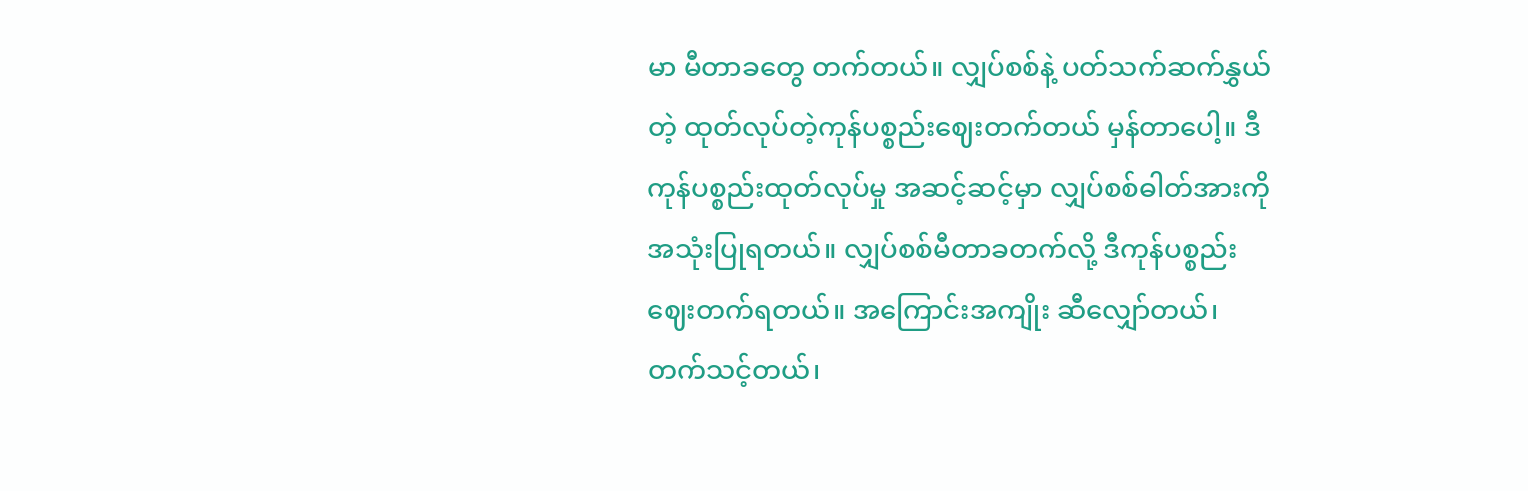မာ မီတာခတွေ တက်တယ်။ လျှပ်စစ်နဲ့ ပတ်သက်ဆက်နွှယ်တဲ့ ထုတ်လုပ်တဲ့ကုန်ပစ္စည်းဈေးတက်တယ် မှန်တာပေါ့။ ဒီကုန်ပစ္စည်းထုတ်လုပ်မှု အဆင့်ဆင့်မှာ လျှပ်စစ်ဓါတ်အားကို အသုံးပြုရတယ်။ လျှပ်စစ်မီတာခတက်လို့ ဒီကုန်ပစ္စည်း ဈေးတက်ရတယ်။ အကြောင်းအကျိုး ဆီလျှော်တယ်၊ တက်သင့်တယ်၊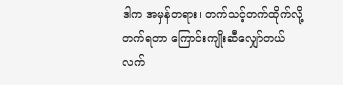ဒါက အမှန်တရား၊ တက်သင့်တက်ထိုက်လို့ တက်ရတာ ကြောင်းကျိုးဆီလျှော်တယ် လက်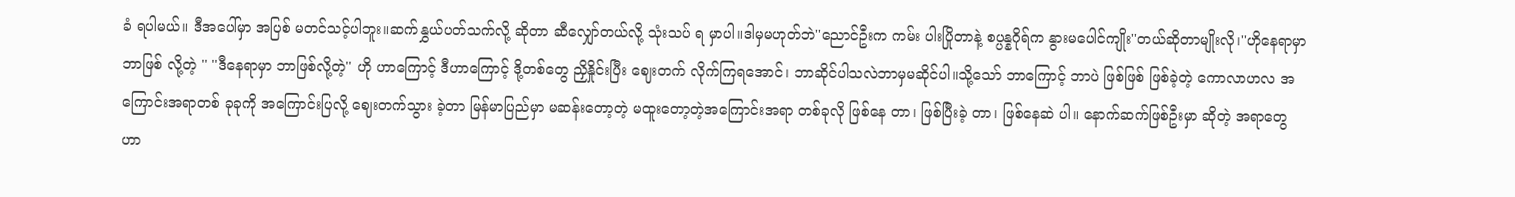ခံ ရပါမယ်။ ဒီအပေါ်မှာ အပြစ် မတင်သင့်ပါဘူး။ဆက်နွှယ်ပတ်သက်လို့ ဆိုတာ ဆီလျှော်တယ်လို့ သုံးသပ် ရ မှာပါ။ဒါမှမဟုတ်ဘဲ''ညောင်ဦးက ကမ်း ပါးပြိုတာနဲ့ စပ္ပန္နဂိုရ်က နွားမပေါင်ကျိုး''တယ်ဆိုတာမျိုးလို၊''ဟိုနေရာမှာဘာဖြစ် လို့တဲ့ '' ''ဒီနေရာမှာ ဘာဖြစ်လို့တဲ့'' ဟို ဟာကြောင့် ဒီဟာကြောင့် ဒို့တစ်တွေ ညှိနှိုင်းပြီး ဈေးတက် လိုက်ကြရအောင်၊ ဘာဆိုင်ပါသလဲဘာမှမဆိုင်ပါ။သို့သော် ဘာကြောင့် ဘာပဲ ဖြစ်ဖြစ် ဖြစ်ခဲ့တဲ့ ကောလာဟလ အကြောင်းအရာတစ် ခုခုကို အကြောင်းပြလို့ ဈေးတက်သွား ခဲ့တာ မြန်မာပြည်မှာ မဆန်းတော့တဲ့ မထူးတော့တဲ့အကြောင်းအရာ တစ်ခုလို ဖြစ်နေ တာ၊ ဖြစ်ပြီးခဲ့ တာ၊ ဖြစ်နေဆဲ ပါ။ နောက်ဆက်ဖြစ်ဦးမှာ ဆိုတဲ့ အရာတွေ ဟာ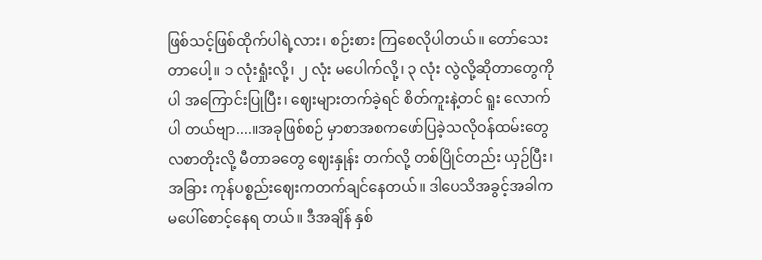ဖြစ်သင့်ဖြစ်ထိုက်ပါရဲ့လား၊ စဉ်းစား ကြစေလိုပါတယ်။ တော်သေးတာပေါ့။ ၁ လုံးရှုံးလို့၊ ၂ လုံး မပေါက်လို့၊ ၃ လုံး လွဲလို့ဆိုတာတွေကိုပါ အကြောင်းပြုပြီး၊ ဈေးများတက်ခဲ့ရင် စိတ်ကူးနဲ့တင် ရူး လောက်ပါ တယ်ဗျာ....။အခုဖြစ်စဉ် မှာစာအစကဖော်ပြခဲ့သလိုဝန်ထမ်းတွေ လစာတိုးလို့ မီတာခတွေ ဈေးနှုန်း တက်လို့ တစ်ပြိုင်တည်း ယှဉ်ပြီး၊ အခြား ကုန်ပစ္စည်းဈေးကတက်ချင်နေတယ်။ ဒါပေသိအခွင့်အခါကမပေါ်စောင့်နေရ တယ်။ ဒီအချိန် နှစ်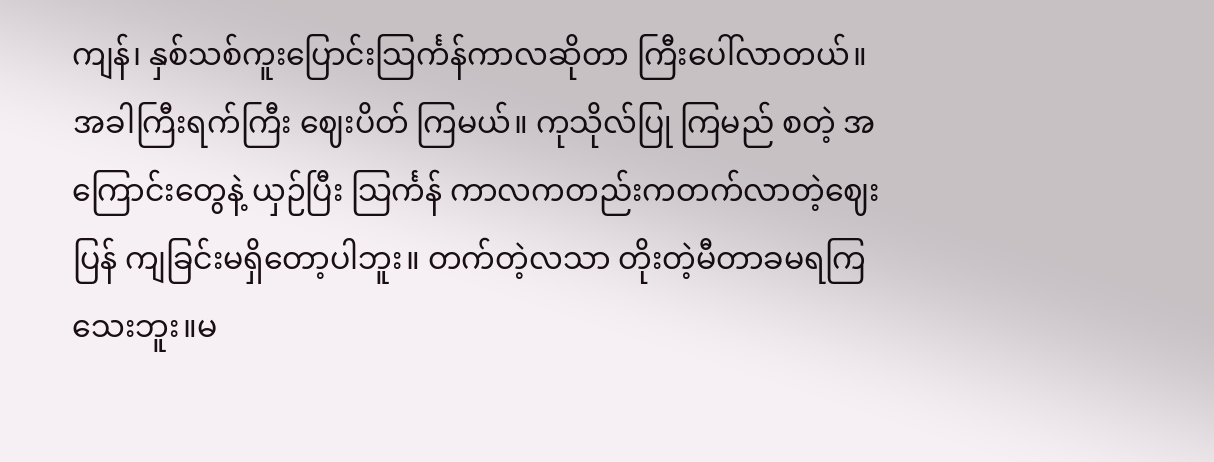ကျန်၊ နှစ်သစ်ကူးပြောင်းသြင်္ကန်ကာလဆိုတာ ကြီးပေါ်လာတယ်။ အခါကြီးရက်ကြီး ဈေးပိတ် ကြမယ်။ ကုသိုလ်ပြု ကြမည် စတဲ့ အကြောင်းတွေနဲ့ ယှဉ်ပြီး သြင်္ကန် ကာလကတည်းကတက်လာတဲ့ဈေးပြန် ကျခြင်းမရှိတော့ပါဘူး။ တက်တဲ့လသာ တိုးတဲ့မီတာခမရကြသေးဘူး။မ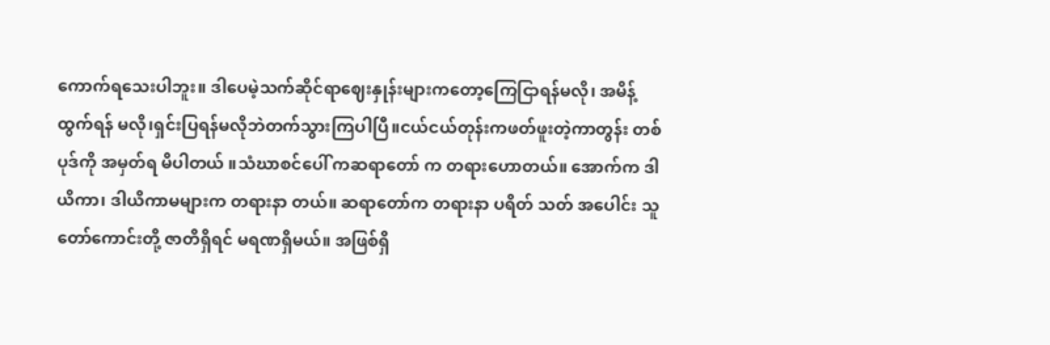ကောက်ရသေးပါဘူး။ ဒါပေမဲ့သက်ဆိုင်ရာဈေးနှုန်းများကတော့ကြေငြာရန်မလို၊ အမိန့် ထွက်ရန် မလို၊ရှင်းပြရန်မလိုဘဲတက်သွားကြပါပြီ။ငယ်ငယ်တုန်းကဖတ်ဖူးတဲ့ကာတွန်း တစ်ပုဒ်ကို အမှတ်ရ မိပါတယ် ။သံဃာစင်ပေါ် ကဆရာတော် က တရားဟောတယ်။ အောက်က ဒါယိကာ၊ ဒါယိကာမများက တရားနာ တယ်။ ဆရာတော်က တရားနာ ပရိတ် သတ် အပေါင်း သူတော်ကောင်းတို့ ဇာတိရှိရင် မရဏရှိမယ်။ အဖြစ်ရှိ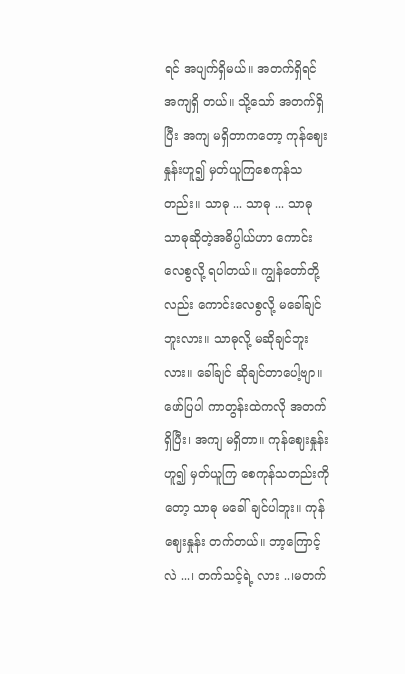ရင် အပျက်ရှိမယ်။ အတက်ရှိရင် အကျရှိ တယ်။ သို့သော် အတက်ရှိပြီး အကျ မရှိတာကတော့ ကုန်ဈေးနှုန်းဟူ၍ မှတ်ယူကြစေကုန်သတည်း။ သာဓု ... သာဓု ... သာဓု သာဓုဆိုတဲ့အဓိပ္ပါယ်ဟာ ကောင်း လေစွလို့ ရပါတယ်။ ကျွန်တော်တို့ လည်း ကောင်းလေစွလို့ မခေါ်ချင် ဘူးလား။ သာဓုလို့ မဆိုချင်ဘူးလား။ ခေါ်ချင် ဆိုချင်တာပေါ့ဗျာ။ ဖော်ပြပါ ကာတွန်းထဲကလို အတက်ရှိပြီး၊ အကျ မရှိတာ။ ကုန်ဈေးနှုန်း ဟူ၍ မှတ်ယူကြ စေကုန်သတည်းကိုတော့ သာဓု မခေါ် ချင်ပါဘူး။ ကုန်ဈေးနှုန်း တက်တယ်။ ဘာ့ကြောင့်လဲ ...၊ တက်သင့်ရဲ့ လား ..၊မတက်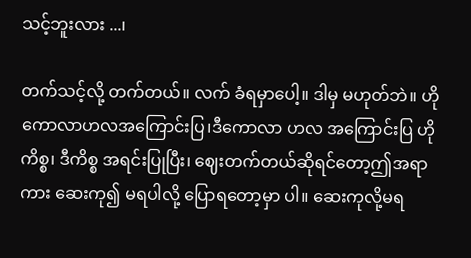သင့်ဘူးလား ...၊

တက်သင့်လို့ တက်တယ်။ လက် ခံရမှာပေါ့။ ဒါမှ မဟုတ်ဘဲ။ ဟို ကောလာဟလအကြောင်းပြ၊ဒီကောလာ ဟလ အကြောင်းပြ ဟိုကိစ္စ၊ ဒီကိစ္စ အရင်းပြုပြီး၊ ဈေးတက်တယ်ဆိုရင်တော့ဤအရာ ကား ဆေးကု၍ မရပါလို့ ပြောရတော့မှာ ပါ။ ဆေးကုလို့မရ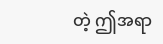တဲ့ ဤအရာ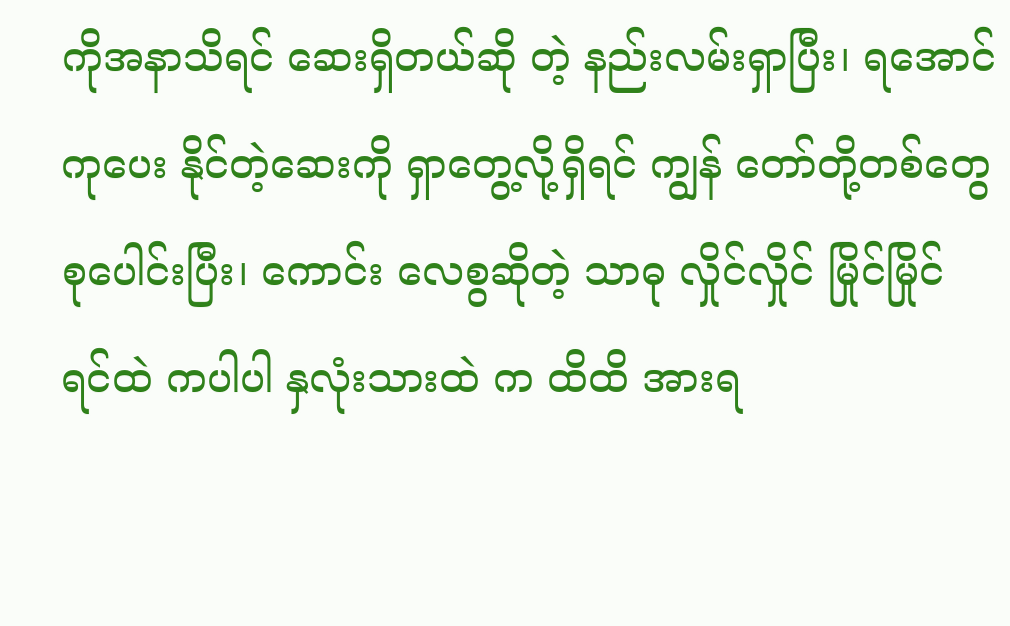ကိုအနာသိရင် ဆေးရှိတယ်ဆို တဲ့ နည်းလမ်းရှာပြီး၊ ရအောင်ကုပေး နိုင်တဲ့ဆေးကို ရှာတွေ့လို့ရှိရင် ကျွန် တော်တို့တစ်တွေစုပေါင်းပြီး၊ ကောင်း လေစွဆိုတဲ့ သာဓု လှိုင်လှိုင် မြိုင်မြိုင် ရင်ထဲ ကပါပါ နှလုံးသားထဲ က ထိထိ အားရ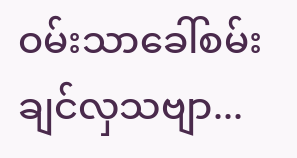ဝမ်းသာခေါ်စမ်းချင်လှသဗျာ...